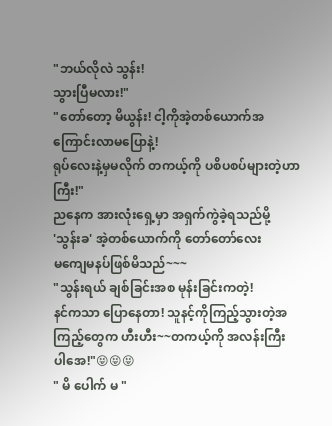"ဘယ်လိုလဲ သွန်း!
သွားပြီမလား!"
"တော်တော့ မိယွန်း! ငါ့ကိုအဲ့တစ်ယောက်အ
ကြောင်းလာမပြောနဲ့!
ရုပ်လေးနဲ့မှမလိုက် တကယ့်ကို ပစိပစပ်များတဲ့ဟာ
ကြီး!"
ညနေက အားလုံးရှေ့မှာ အရှက်ကွဲခဲ့ရသည်မို့
'သွန်းခ' အဲ့တစ်ယောက်ကို တော်တော်လေး
မကျေမနပ်ဖြစ်မိသည်~~~
"သွန်းရယ် ချစ်ခြင်းအစ မုန်းခြင်းကတဲ့!
နင်ကသာ ပြောနေတာ! သူနင့်ကိုကြည့်သွားတဲ့အ
ကြည့်တွေက ဟီးဟီး~~တကယ့်ကို အလန်းကြီး
ပါအေ!"😝😝😝
" မိ ပေါက် မ "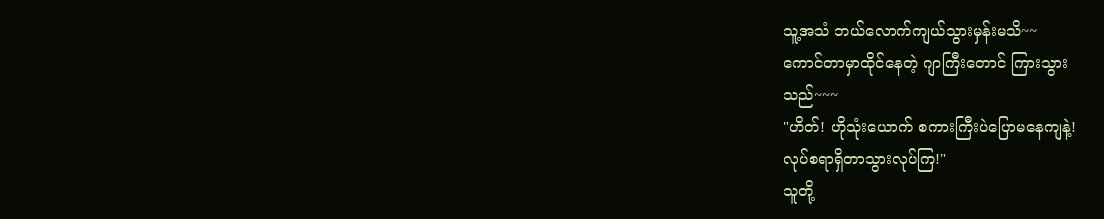သူ့အသံ ဘယ်လောက်ကျယ်သွားမှန်းမသိ~~
ကောင်တာမှာထိုင်နေတဲ့ ဂျာကြီးတောင် ကြားသွား
သည်~~~
"ဟိတ်! ဟိုသုံးယောက် စကားကြီးပဲပြောမနေကျနဲ့!
လုပ်စရာရှိတာသွားလုပ်ကြ!"
သူတို့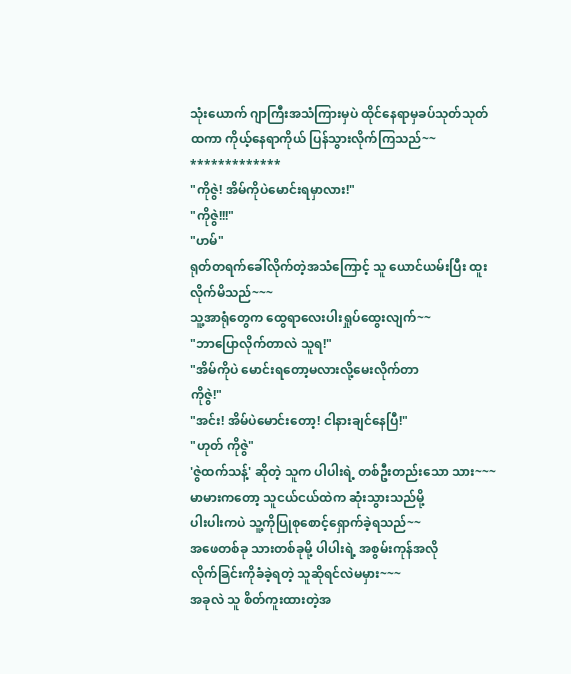သုံးယောက် ဂျာကြီးအသံကြားမှပဲ ထိုင်နေရာမှခပ်သုတ်သုတ် ထကာ ကိုယ့်နေရာကိုယ် ပြန်သွားလိုက်ကြသည်~~
*************
"ကိုဇွဲ! အိမ်ကိုပဲမောင်းရမှာလား!"
"ကိုဇွဲ!!!"
"ဟမ်"
ရုတ်တရက်ခေါ်လိုက်တဲ့အသံကြောင့် သူ ယောင်ယမ်းပြီး ထူးလိုက်မိသည်~~~
သူ့အာရုံတွေက ထွေရာလေးပါးရှုပ်ထွေးလျက်~~
"ဘာပြောလိုက်တာလဲ သူရ!"
"အိမ်ကိုပဲ မောင်းရတော့မလားလို့မေးလိုက်တာ
ကိုဇွဲ!"
"အင်း! အိမ်ပဲမောင်းတော့! ငါနားချင်နေပြီ!"
"ဟုတ် ကိုဇွဲ"
'ဇွဲထက်သန့်' ဆိုတဲ့ သူက ပါပါးရဲ့ တစ်ဦးတည်းသော သား~~~
မာမားကတော့ သူငယ်ငယ်ထဲက ဆုံးသွားသည်မို့
ပါးပါးကပဲ သူ့ကိုပြုစုစောင့်ရှောက်ခဲ့ရသည်~~
အဖေတစ်ခု သားတစ်ခုမို့ ပါပါးရဲ့ အစွမ်းကုန်အလို
လိုက်ခြင်းကိုခံခဲ့ရတဲ့ သူဆိုရင်လဲမမှား~~~
အခုလဲ သူ စိတ်ကူးထားတဲ့အ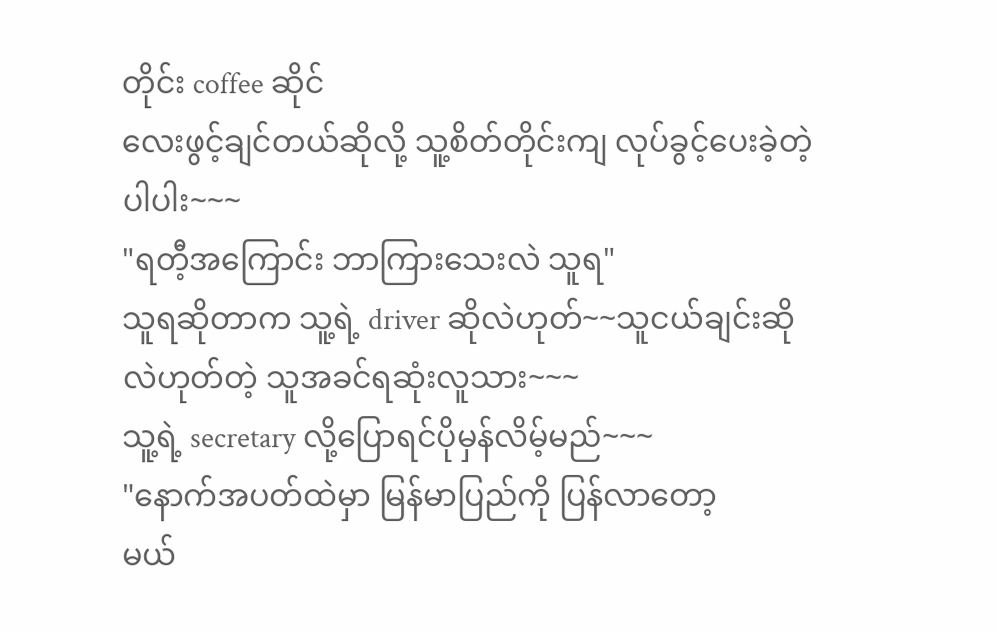တိုင်း coffee ဆိုင်
လေးဖွင့်ချင်တယ်ဆိုလို့ သူ့စိတ်တိုင်းကျ လုပ်ခွင့်ပေးခဲ့တဲ့ပါပါး~~~
"ရတီ့အကြောင်း ဘာကြားသေးလဲ သူရ"
သူရဆိုတာက သူ့ရဲ့ driver ဆိုလဲဟုတ်~~သူငယ်ချင်းဆိုလဲဟုတ်တဲ့ သူအခင်ရဆုံးလူသား~~~
သူ့ရဲ့ secretary လို့ပြောရင်ပိုမှန်လိမ့်မည်~~~
"နောက်အပတ်ထဲမှာ မြန်မာပြည်ကို ပြန်လာတော့
မယ်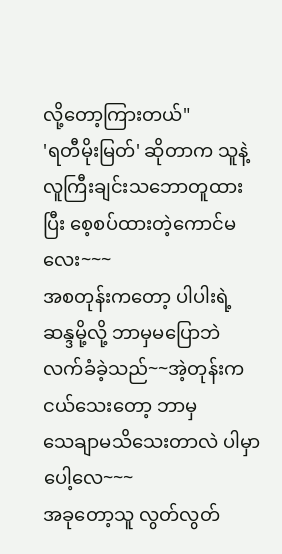လို့တော့ကြားတယ်"
'ရတီမိုးမြတ်' ဆိုတာက သူနဲ့လူကြီးချင်းသဘောတူထားပြီး စေ့စပ်ထားတဲ့ကောင်မလေး~~~
အစတုန်းကတော့ ပါပါးရဲ့ဆန္ဒမို့လို့ ဘာမှမပြောဘဲ
လက်ခံခဲ့သည်~~အဲ့တုန်းက ငယ်သေးတော့ ဘာမှ
သေချာမသိသေးတာလဲ ပါမှာပေါ့လေ~~~
အခုတော့သူ လွတ်လွတ်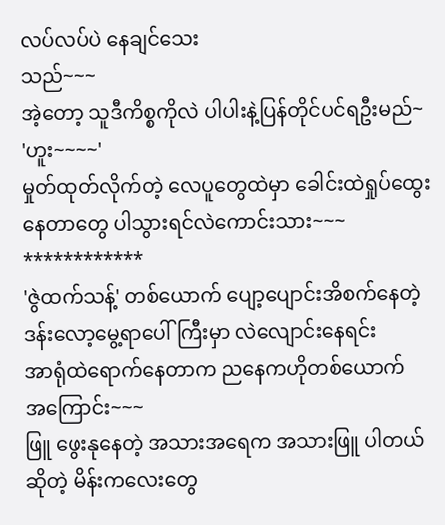လပ်လပ်ပဲ နေချင်သေး
သည်~~~
အဲ့တော့ သူဒီကိစ္စကိုလဲ ပါပါးနဲ့ပြန်တိုင်ပင်ရဦးမည်~
'ဟူး~~~~'
မှုတ်ထုတ်လိုက်တဲ့ လေပူတွေထဲမှာ ခေါင်းထဲရှုပ်ထွေးနေတာတွေ ပါသွားရင်လဲကောင်းသား~~~
************
'ဇွဲထက်သန့်' တစ်ယောက် ပျော့ပျောင်းအိစက်နေတဲ့ ဒန်းလော့မွေ့ရာပေါ်ကြီးမှာ လဲလျောင်းနေရင်း
အာရုံထဲရောက်နေတာက ညနေကဟိုတစ်ယောက်
အကြောင်း~~~
ဖြူ ဖွေးနုနေတဲ့ အသားအရေက အသားဖြူ ပါတယ်
ဆိုတဲ့ မိန်းကလေးတွေ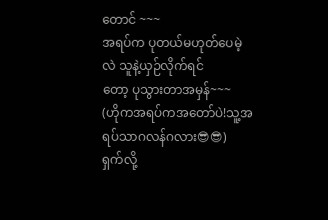တောင် ~~~
အရပ်က ပုတယ်မဟုတ်ပေမဲ့လဲ သူနဲ့ယှဉ်လိုက်ရင်
တော့ ပုသွားတာအမှန်~~~
(ဟိုကအရပ်ကအတော်ပဲ!သူ့အရပ်သာဂလန်ဂလား😎😎)
ရှက်လို့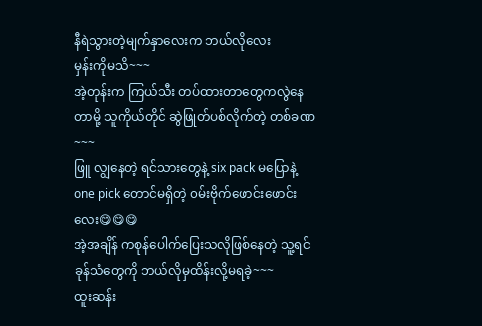နီရဲသွားတဲ့မျက်နှာလေးက ဘယ်လိုလေး
မှန်းကိုမသိ~~~
အဲ့တုန်းက ကြယ်သီး တပ်ထားတာတွေကလွဲနေတာမို့ သူကိုယ်တိုင် ဆွဲဖြုတ်ပစ်လိုက်တဲ့ တစ်ခဏ~~~
ဖြူ လျွနေတဲ့ ရင်သားတွေနဲ့ six pack မပြောနဲ့
one pick တောင်မရှိတဲ့ ၀မ်းဗိုက်ဖောင်းဖောင်းလေး😋😋😋
အဲ့အချိန် ကစုန်ပေါက်ပြေးသလိုဖြစ်နေတဲ့ သူ့ရင်
ခုန်သံတွေကို ဘယ်လိုမှထိန်းလို့မရခဲ့~~~
ထူးဆန်း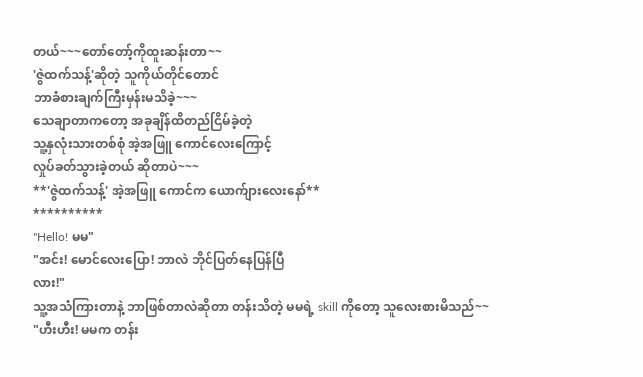တယ်~~~တော်တော့်ကိုထူးဆန်းတာ~~
'ဇွဲထက်သန့်'ဆိုတဲ့ သူကိုယ်တိုင်တောင်
ဘာခံစားချက်ကြီးမှန်းမသိခဲ့~~~
သေချာတာကတော့ အခုချိန်ထိတည်ငြိမ်ခဲ့တဲ့
သူ့နှလုံးသားတစ်စုံ အဲ့အဖြူ ကောင်လေးကြောင့်
လှုပ်ခတ်သွားခဲ့တယ် ဆိုတာပဲ~~~
**'ဇွဲထက်သန့်' အဲ့အဖြူ ကောင်က ယောက်ျားလေးနော်**
**********
"Hello! မမ"
"အင်း! မောင်လေးပြော! ဘာလဲ ဘိုင်ပြတ်နေပြန်ပြီ
လား!"
သူ့အသံကြားတာနဲ့ ဘာဖြစ်တာလဲဆိုတာ တန်းသိတဲ့ မမရဲ့ skill ကိုတော့ သူလေးစားမိသည်~~
"ဟီးဟီး! မမက တန်း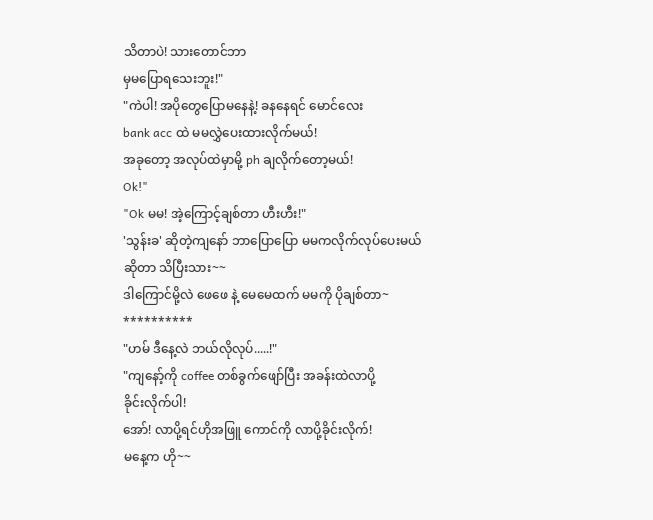သိတာပဲ! သားတောင်ဘာ
မှမပြောရသေးဘူး!"
"ကဲပါ! အပိုတွေပြောမနေနဲ့! ခနနေရင် မောင်လေး
bank acc ထဲ မမလွှဲပေးထားလိုက်မယ်!
အခုတော့ အလုပ်ထဲမှာမို့ ph ချလိုက်တော့မယ်!
Ok!"
"Ok မမ! အဲ့ကြောင့်ချစ်တာ ဟီးဟီး!"
'သွန်းခ' ဆိုတဲ့ကျနော် ဘာပြောပြော မမကလိုက်လုပ်ပေးမယ်ဆိုတာ သိပြီးသား~~
ဒါကြောင်မို့လဲ ဖေဖေ နဲ့ မေမေထက် မမကို ပိုချစ်တာ~
**********
"ဟမ် ဒီနေ့လဲ ဘယ်လိုလုပ်.....!"
"ကျနော့်ကို coffee တစ်ခွက်ဖျော်ပြီး အခန်းထဲလာပို့
ခိုင်းလိုက်ပါ!
အော်! လာပို့ရင်ဟိုအဖြူ ကောင်ကို လာပို့ခိုင်းလိုက်!
မနေ့က ဟို~~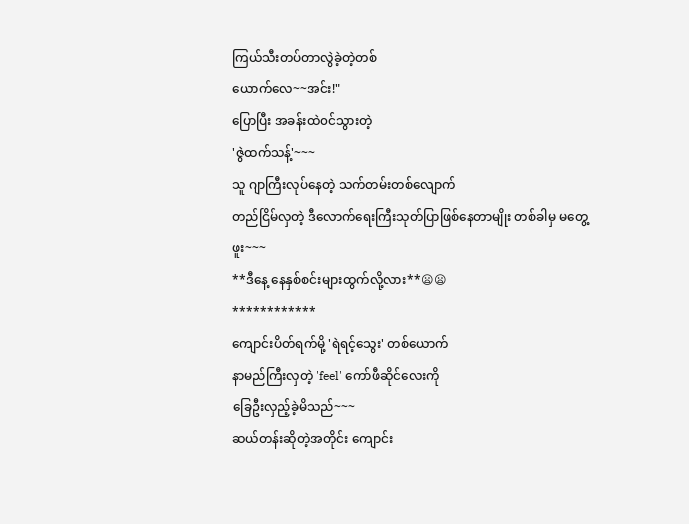ကြယ်သီးတပ်တာလွဲခဲ့တဲ့တစ်
ယောက်လေ~~အင်း!"
ပြောပြီး အခန်းထဲ၀င်သွားတဲ့
'ဇွဲထက်သန့်'~~~
သူ ဂျာကြီးလုပ်နေတဲ့ သက်တမ်းတစ်လျောက်
တည်ငြိမ်လှတဲ့ ဒီလောက်ရေးကြီးသုတ်ပြာဖြစ်နေတာမျိုး တစ်ခါမှ မတွေ့ဖူး~~~
**ဒီနေ့ နေနှစ်စင်းများထွက်လို့လား**😦😦
************
ကျောင်းပိတ်ရက်မို့ 'ရဲရင့်သွေး' တစ်ယောက်
နာမည်ကြီးလှတဲ့ 'feel' ကော်ဖီဆိုင်လေးကို
ခြေဦးလှည့်ခဲ့မိသည်~~~
ဆယ်တန်းဆိုတဲ့အတိုင်း ကျောင်း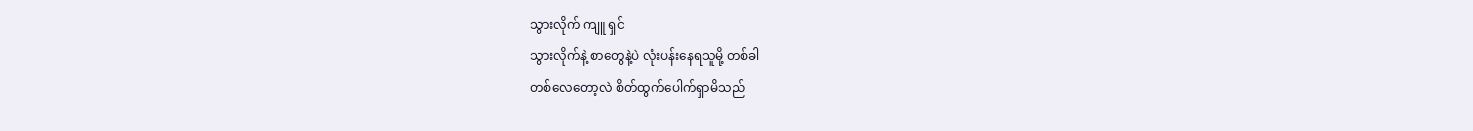သွားလိုက် ကျူ ရှင်
သွားလိုက်နဲ့ စာတွေနဲ့ပဲ လုံးပန်းနေရသူမို့ တစ်ခါ
တစ်လေတော့လဲ စိတ်ထွက်ပေါက်ရှာမိသည်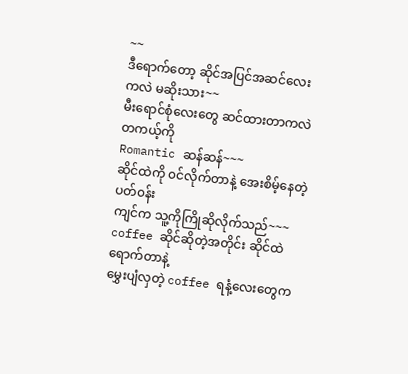~~
ဒီရောက်တော့ ဆိုင်အပြင်အဆင်လေးကလဲ မဆိုးသား~~
မီးရောင်စုံလေးတွေ ဆင်ထားတာကလဲ တကယ့်ကို
Romantic ဆန်ဆန်~~~
ဆိုင်ထဲကို ၀င်လိုက်တာနဲ့ အေးစိမ့်နေတဲ့ပတ်၀န်း
ကျင်က သူ့ကိုကြိုဆိုလိုက်သည်~~~
coffee ဆိုင်ဆိုတဲ့အတိုင်း ဆိုင်ထဲရောက်တာနဲ့
မွှေးပျံလှတဲ့ coffee ရနံ့လေးတွေက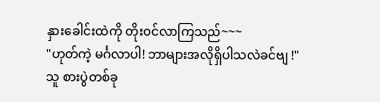နှားခေါင်းထဲကို တိုး၀င်လာကြသည်~~~
"ဟုတ်ကဲ့ မင်္ဂလာပါ! ဘာများအလိုရှိပါသလဲခင်ဗျ !"
သူ စားပွဲတစ်ခု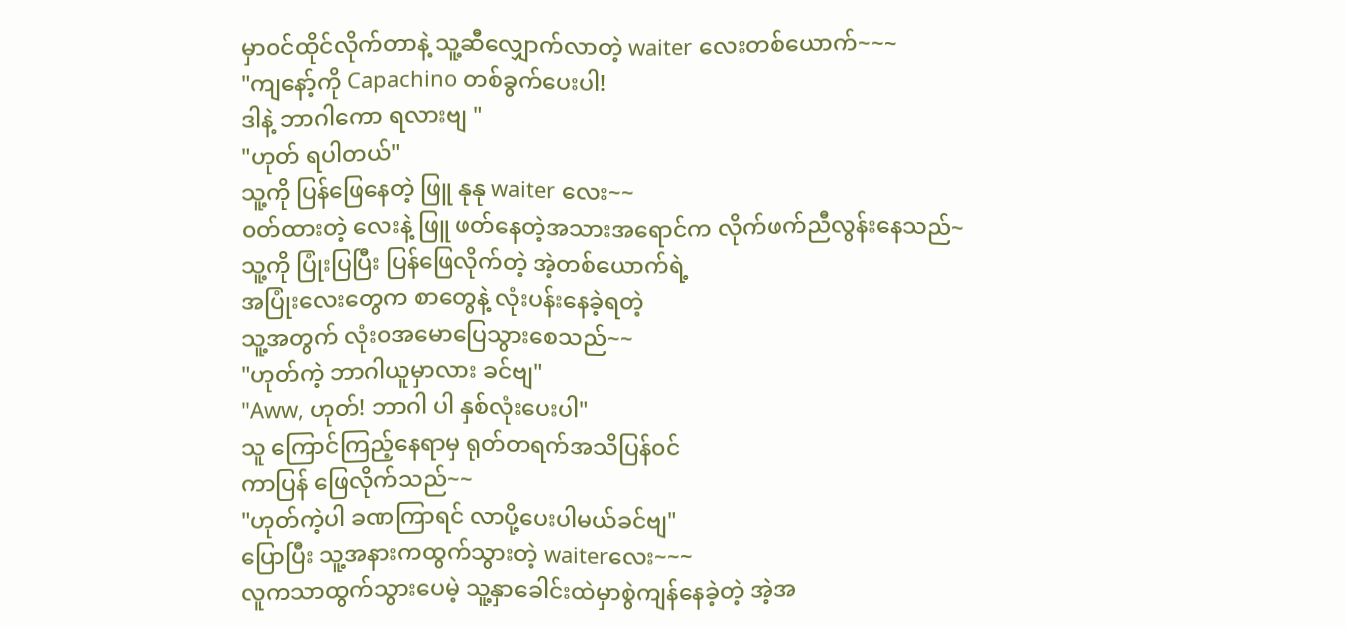မှာ၀င်ထိုင်လိုက်တာနဲ့ သူ့ဆီလျှောက်လာတဲ့ waiter လေးတစ်ယောက်~~~
"ကျနော့်ကို Capachino တစ်ခွက်ပေးပါ!
ဒါနဲ့ ဘာဂါကော ရလားဗျ "
"ဟုတ် ရပါတယ်"
သူ့ကို ပြန်ဖြေနေတဲ့ ဖြူ နုနု waiter လေး~~
၀တ်ထားတဲ့ လေးနဲ့ ဖြူ ဖတ်နေတဲ့အသားအရောင်က လိုက်ဖက်ညီလွန်းနေသည်~
သူ့ကို ပြုံးပြပြီး ပြန်ဖြေလိုက်တဲ့ အဲ့တစ်ယောက်ရဲ့
အပြုံးလေးတွေက စာတွေနဲ့ လုံးပန်းနေခဲ့ရတဲ့
သူ့အတွက် လုံး၀အမောပြေသွားစေသည်~~
"ဟုတ်ကဲ့ ဘာဂါယူမှာလား ခင်ဗျ"
"Aww, ဟုတ်! ဘာဂါ ပါ နှစ်လုံးပေးပါ"
သူ ကြောင်ကြည့်နေရာမှ ရုတ်တရက်အသိပြန်၀င်
ကာပြန် ဖြေလိုက်သည်~~
"ဟုတ်ကဲ့ပါ ခဏကြာရင် လာပို့ပေးပါမယ်ခင်ဗျ"
ပြောပြီး သူ့အနားကထွက်သွားတဲ့ waiterလေး~~~
လူကသာထွက်သွားပေမဲ့ သူ့နှာခေါင်းထဲမှာစွဲကျန်နေခဲ့တဲ့ အဲ့အ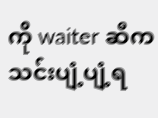ကို waiter ဆီက သင်းပျံ့ပျံ့ရ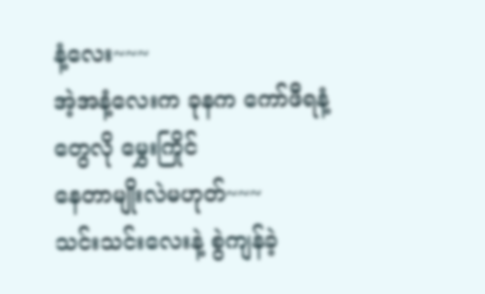နံ့လေး~~~
အဲ့အနံ့လေးက ခုနက ကော်ဖီရနံ့တွေလို မွှေးကြိုင်
နေတာမျိုးလဲမဟုတ်~~~
သင်းသင်းလေးနဲ့ စွဲကျန်ခဲ့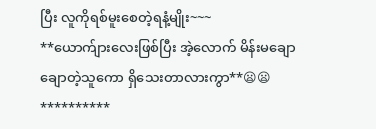ပြီး လူကိုရစ်မူးစေတဲ့ရနံ့မျိုး~~~
**ယောက်ျားလေးဖြစ်ပြီး အဲ့လောက် မိန်းမချော
ချောတဲ့သူကော ရှိသေးတာလားကွာ**😦😦
**********